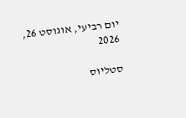יום רביעי, אוגוסט 26, 2026

סטליוס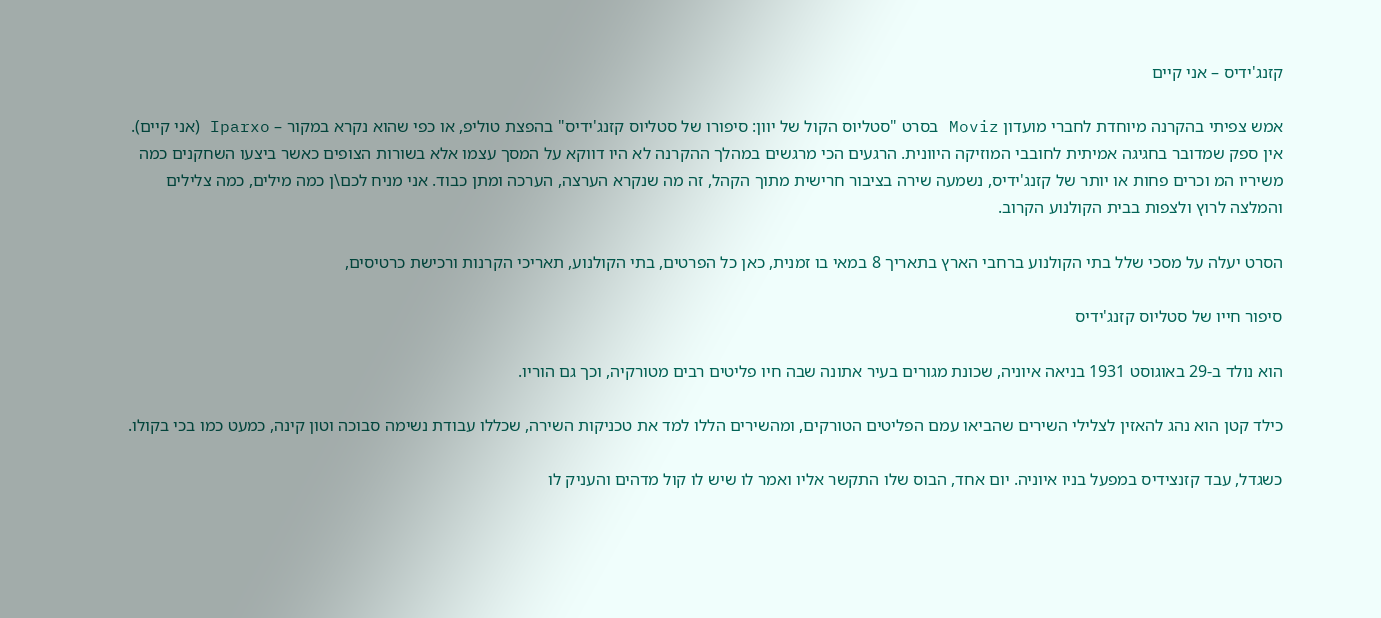קזנג'ידיס – אני קיים

אמש צפיתי בהקרנה מיוחדת לחברי מועדון Moviz בסרט "סטליוס הקול של יוון: סיפורו של סטליוס קזנג'ידיס" בהפצת טוליפ, או כפי שהוא נקרא במקור – Iparxo (אני קיים). אין ספק שמדובר בחגיגה אמיתית לחובבי המוזיקה היוונית. הרגעים הכי מרגשים במהלך ההקרנה לא היו דווקא על המסך עצמו אלא בשורות הצופים כאשר ביצעו השחקנים כמה משיריו המ וכרים פחות או יותר של קזנג'ידיס, נשמעה שירה בציבור חרישית מתוך הקהל, זה מה שנקרא הערצה, הערכה ומתן כבוד. אני מניח לכם\ן כמה מילים, כמה צלילים והמלצה לרוץ ולצפות בבית הקולנוע הקרוב.

הסרט יעלה על מסכי שלל בתי הקולנוע ברחבי הארץ בתאריך 8 במאי בו זמנית, כאן כל הפרטים, בתי הקולנוע, תאריכי הקרנות ורכישת כרטיסים,

סיפור חייו של סטליוס קזנג'ידיס

הוא נולד ב-29 באוגוסט 1931 בניאה איוניה, שכונת מגורים בעיר אתונה שבה חיו פליטים רבים מטורקיה, וכך גם הוריו.

כילד קטן הוא נהג להאזין לצלילי השירים שהביאו עמם הפליטים הטורקים, ומהשירים הללו למד את טכניקות השירה, שכללו עבודת נשימה סבוכה וטון קינה, כמעט כמו בכי בקולו.

כשגדל, עבד קזנצידיס במפעל בניו איוניה. יום אחד, הבוס שלו התקשר אליו ואמר לו שיש לו קול מדהים והעניק לו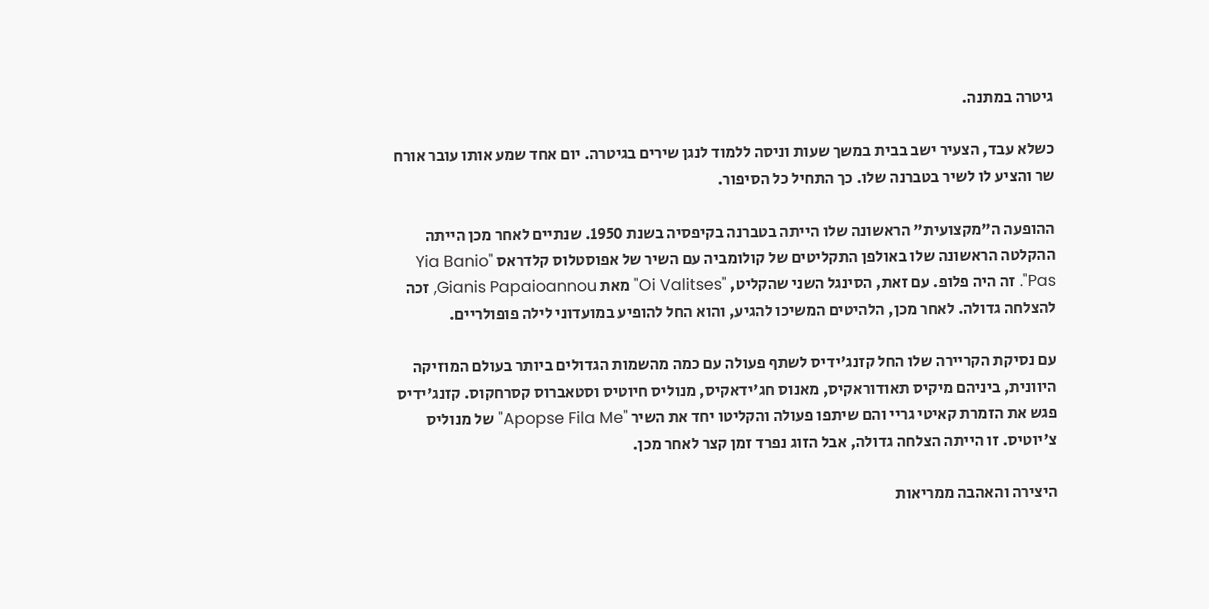גיטרה במתנה.

כשלא עבד, הצעיר ישב בבית במשך שעות וניסה ללמוד לנגן שירים בגיטרה. יום אחד שמע אותו עובר אורח שר והציע לו לשיר בטברנה שלו. כך התחיל כל הסיפור.

ההופעה ה"מקצועית" הראשונה שלו הייתה בטברנה בקיפסיה בשנת 1950. שנתיים לאחר מכן הייתה ההקלטה הראשונה שלו באולפן התקליטים של קולומביה עם השיר של אפוסטלוס קלדראס "Yia Banio Pas". זה היה פלופ. עם זאת, הסינגל השני שהקליט, "Oi Valitses" מאת Gianis Papaioannou, זכה להצלחה גדולה. לאחר מכן, הלהיטים המשיכו להגיע, והוא החל להופיע במועדוני לילה פופולריים.

עם נסיקת הקריירה שלו החל קזנג'ידיס לשתף פעולה עם כמה מהשמות הגדולים ביותר בעולם המוזיקה היוונית, ביניהם מיקיס תאודוראקיס, מאנוס חג'ידאקיס, מנוליס חיוטיס וסטאברוס קסרחקוס. קזנג'ידיס פגש את הזמרת קאיטי גריי והם שיתפו פעולה והקליטו יחד את השיר "Apopse Fila Me" של מנוליס צ'יוטיס. זו הייתה הצלחה גדולה, אבל הזוג נפרד זמן קצר לאחר מכן.

היצירה והאהבה ממריאות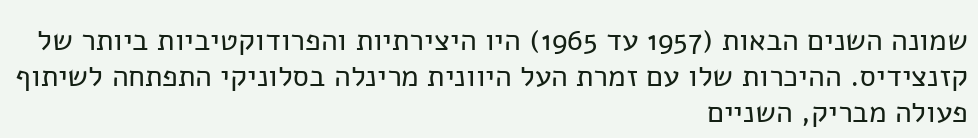שמונה השנים הבאות (1957 עד 1965) היו היצירתיות והפרודוקטיביות ביותר של קזנצידיס. ההיכרות שלו עם זמרת העל היוונית מרינלה בסלוניקי התפתחה לשיתוף פעולה מבריק, השניים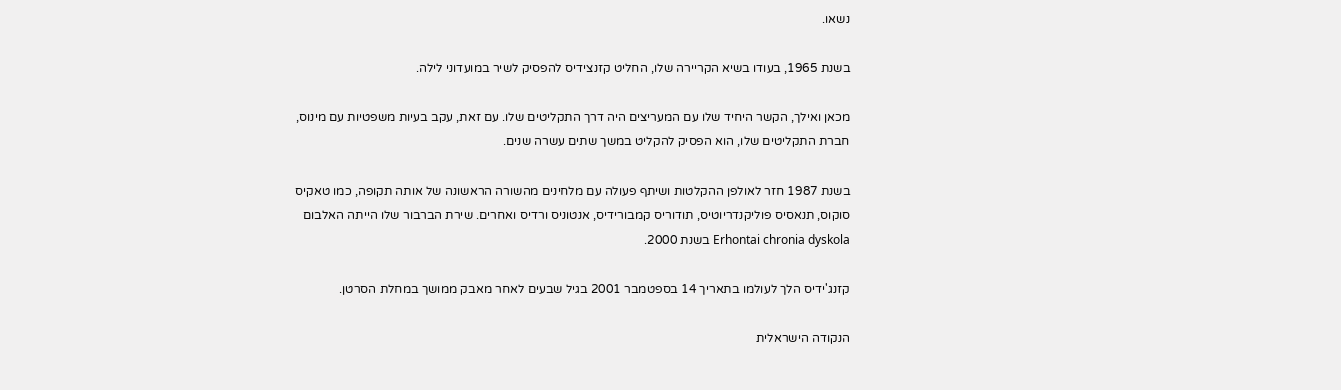נשאו.

בשנת 1965, בעודו בשיא הקריירה שלו, החליט קזנצידיס להפסיק לשיר במועדוני לילה.

מכאן ואילך, הקשר היחיד שלו עם המעריצים היה דרך התקליטים שלו. עם זאת, עקב בעיות משפטיות עם מינוס, חברת התקליטים שלו, הוא הפסיק להקליט במשך שתים עשרה שנים.

בשנת 1987 חזר לאולפן ההקלטות ושיתף פעולה עם מלחינים מהשורה הראשונה של אותה תקופה, כמו טאקיס סוקוס, תנאסיס פוליקנדריוטיס, תודוריס קמבורידיס, אנטוניס ורדיס ואחרים. שירת הברבור שלו הייתה האלבום Erhontai chronia dyskola בשנת 2000.

קזנג'ידיס הלך לעולמו בתאריך 14 בספטמבר 2001 בגיל שבעים לאחר מאבק ממושך במחלת הסרטן.

הנקודה הישראלית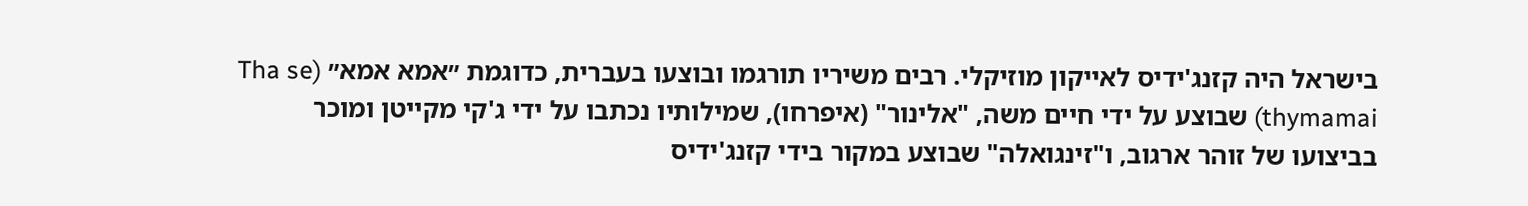בישראל היה קזנג'ידיס לאייקון מוזיקלי. רבים משיריו תורגמו ובוצעו בעברית, כדוגמת ״אמא אמא״ (Tha se thymamai) שבוצע על ידי חיים משה, "אלינור" (איפרחו), שמילותיו נכתבו על ידי ג'קי מקייטן ומוכר בביצועו של זוהר ארגוב, ו"זינגואלה" שבוצע במקור בידי קזנג'ידיס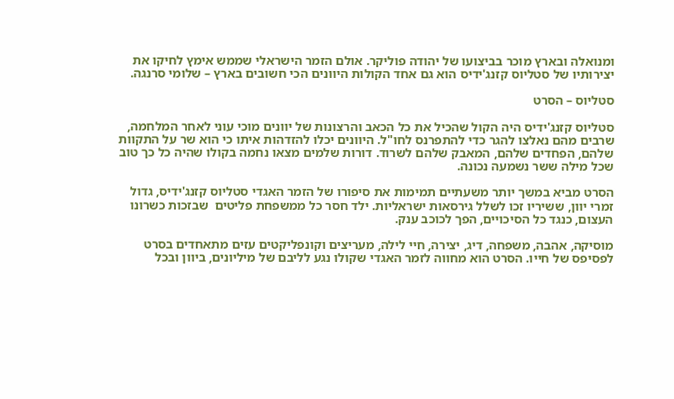ומנואלה ובארץ מוכר בביצועו של יהודה פוליקר. אולם הזמר הישראלי שממש אימץ לחיקו את יצירותיו של סטליוס קזנג'ידיס הוא גם אחד הקולות היוונים הכי חשובים בארץ – שלומי סרנגה.

סטליוס – הסרט

סטליוס קזנג'ידיס היה הקול שהכיל את כל הכאב והרצונות של יוונים מוכי עוני לאחר המלחמה, שרבים מהם נאלצו להגר כדי להתפרנס לחו"ל. היוונים יכלו להזדהות איתו כי הוא שר על התקוות שלהם, הפחדים שלהם, המאבק שלהם לשרוד. דורות שלמים מצאו נחמה בקולו שהיה כל כך טוב שכל מילה ששר נשמעה נכונה.

הסרט מביא במשך יותר משעתיים תמימות את סיפורו של הזמר האגדי סטליוס קזנג'ידיס, גדול זמרי יוון, ששיריו זכו לשלל גירסאות ישראליות. ילד חסר כל ממשפחת פליטים  שבזכות כשרונו העצום, כנגד כל הסיכויים, הפך לכוכב ענק.

מוסיקה, אהבה, משפחה, דיג, יצירה, חיי לילה, מעריצים וקונפליקטים עזים מתאחדים בסרט לפסיפס של חייו. הסרט הוא מחווה לזמר האגדי שקולו נגע לליבם של מיליונים, ביוון ובכל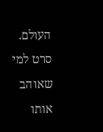העולם. סרט למי שאוהב אותו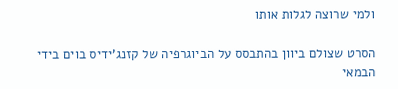ולמי שרוצה לגלות אותו

הסרט שצולם ביוון בהתבסס על הביוגרפיה של קזנג'ידיס בוים בידי הבמאי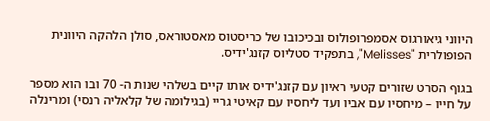היווני גיאורגוס אסמפרופולוס ובכיכובו של כריסטוס מאסטוראס, סולן הלהקה היוונית הפופולרית "Melisses", בתפקיד סטליוס קזנג'ידיס.

בגוף הסרט שזורים קטעי ראיון עם קזנג'ידיס אותו קיים בשלהי שנות ה- 70 ובו הוא מספר על חייו – מיחסיו עם אביו ועד ליחסיו עם קאיטי גריי (בגילומה של קלאליה רנסי) ומרינלה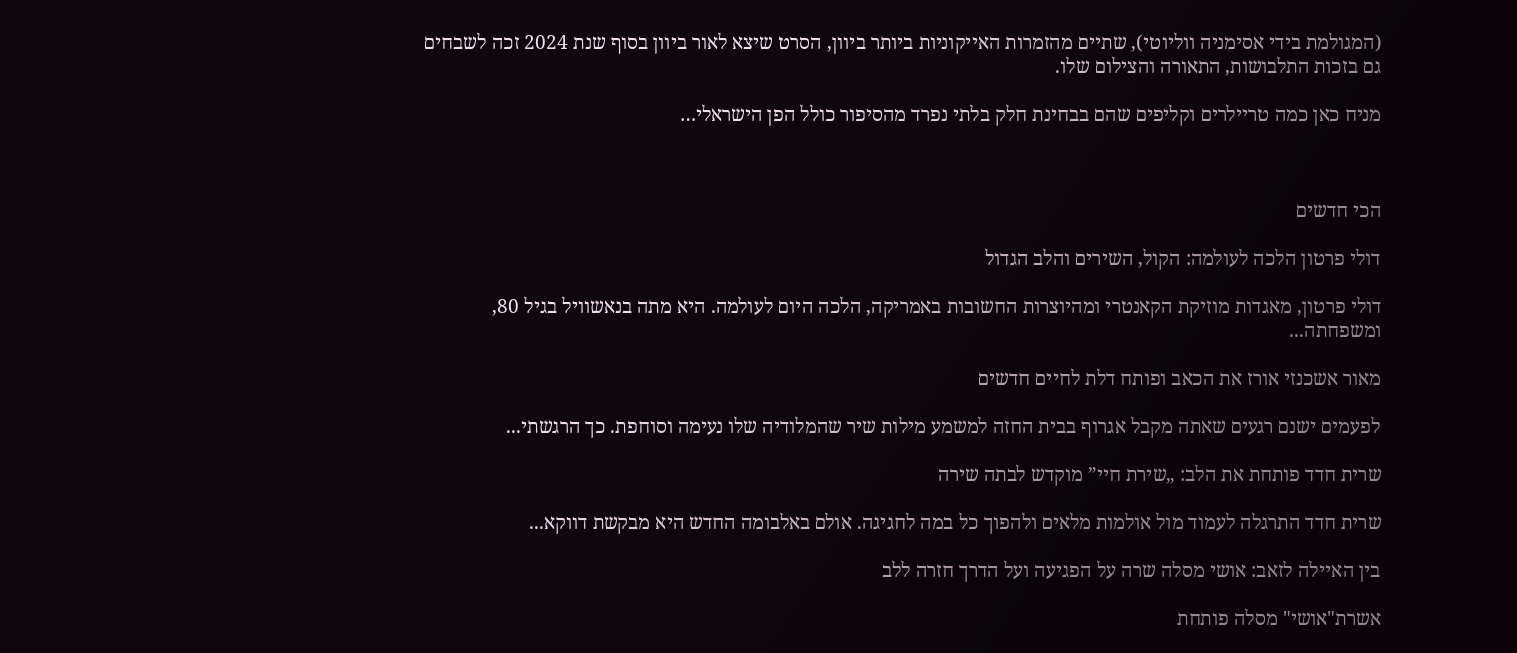(המגולמת בידי אסימניה ווליוטי), שתיים מהזמרות האייקוניות ביותר ביוון, הסרט שיצא לאור ביוון בסוף שנת 2024 זכה לשבחים גם בזכות התלבושות, התאורה והצילום שלו.

מניח כאן כמה טריילרים וקליפים שהם בבחינת חלק בלתי נפרד מהסיפור כולל הפן הישראלי…



הכי חדשים

דולי פרטון הלכה לעולמה: הקול, השירים והלב הגדול

דולי פרטון, מאגדות מוזיקת הקאנטרי ומהיוצרות החשובות באמריקה, הלכה היום לעולמה. היא מתה בנאשוויל בגיל 80, ומשפחתה...

מאור אשכנזי אורז את הכאב ופותח דלת לחיים חדשים

לפעמים ישנם רגעים שאתה מקבל אגרוף בבית החזה למשמע מילות שיר שהמלודיה שלו נעימה וסוחפת. כך הרגשתי...

שרית חדד פותחת את הלב: „שירת חיי” מוקדש לבתה שירה

שרית חדד התרגלה לעמוד מול אולמות מלאים ולהפוך כל במה לחגיגה. אולם באלבומה החדש היא מבקשת דווקא...

בין האיילה לזאב: אושי מסלה שרה על הפגיעה ועל הדרך חזרה ללב

אשרת"אושי" מסלה פותחת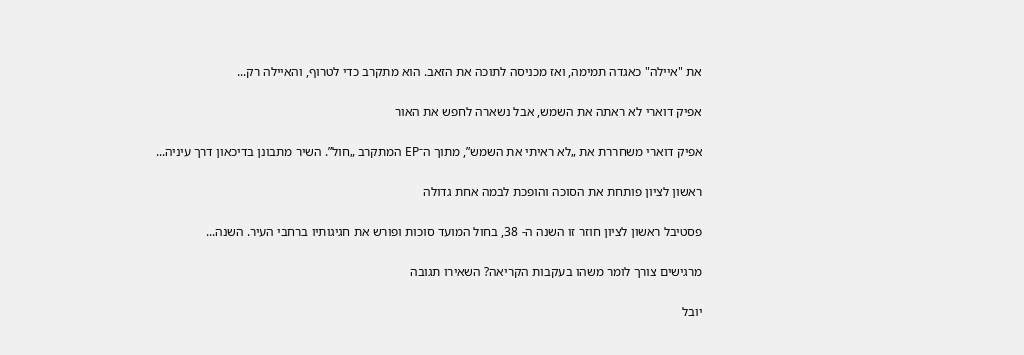את "איילה" כאגדה תמימה, ואז מכניסה לתוכה את הזאב. הוא מתקרב כדי לטרוף, והאיילה רק...

אפיק דוארי לא ראתה את השמש, אבל נשארה לחפש את האור

אפיק דוארי משחררת את „לא ראיתי את השמש”, מתוך ה־EP המתקרב „חול”. השיר מתבונן בדיכאון דרך עיניה...

ראשון לציון פותחת את הסוכה והופכת לבמה אחת גדולה

פסטיבל ראשון לציון חוזר זו השנה ה- 38, בחול המועד סוכות ופורש את חגיגותיו ברחבי העיר. השנה...

מרגישים צורך לומר משהו בעקבות הקריאה? השאירו תגובה

יובל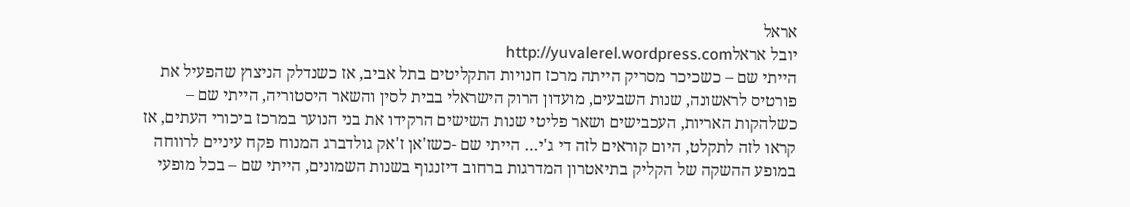אראל
יובל אראלhttp://yuvalerel.wordpress.com
הייתי שם – כשכיכר מסריק הייתה מרכז חנויות התקליטים בתל אביב, אז כשנדלק הניצוץ שהפעיל את פורטיס לראשונה, שנות השבעים, מועדון הרוק הישראלי בבית לסין והשאר היסטוריה, הייתי שם – כשלהקות האריות, העכבישים ושאר פליטי שנות השישים הרקידו את בני הנוער במרכז ביכורי העתים, אז קראו לזה לתקלט, היום קוראים לזה די ג'י… הייתי שם -כשז'אן ז'אק גולדברג המנוח פקח עיניים לרווחה במופע ההשקה של הקליק בתיאטרון המדרגות ברחוב דיזנגוף בשנות השמונים, הייתי שם – בכל מופעי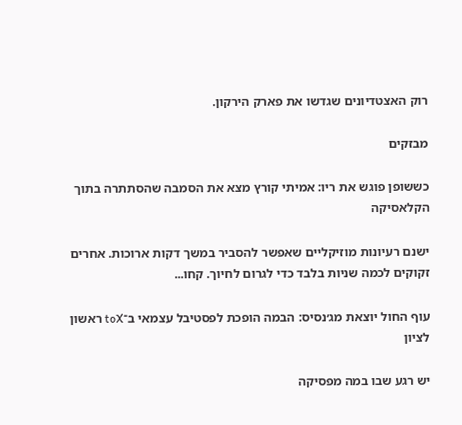רוק האצטדיונים שגדשו את פארק הירקון.

מבזקים

כששופן פוגש את ריו: אמיתי קורץ מצא את הסמבה שהסתתרה בתוך הקלאסיקה

ישנם רעיונות מוזיקליים שאפשר להסביר במשך דקות ארוכות. אחרים זקוקים לכמה שניות בלבד כדי לגרום לחיוך. קחו...

עוף החול יוצאת מג׳נסיס: הבמה הופכת לפסטיבל עצמאי ב־toX ראשון לציון

יש רגע שבו במה מפסיקה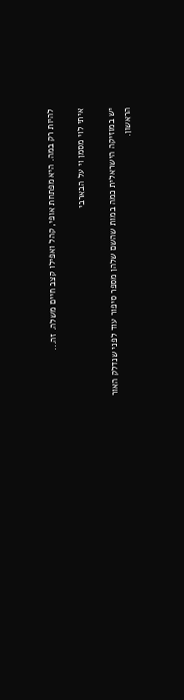להיות רק במה. היא מפתחת אופי, קהל ואפילו קצב חיים משלה. זה...

איתי לוי מסמן וי על הבארבי

יש במוזיקה הישראלית כמה במות שהשם שלהן מספר סיפור עוד לפני שנדלק האור הראשון.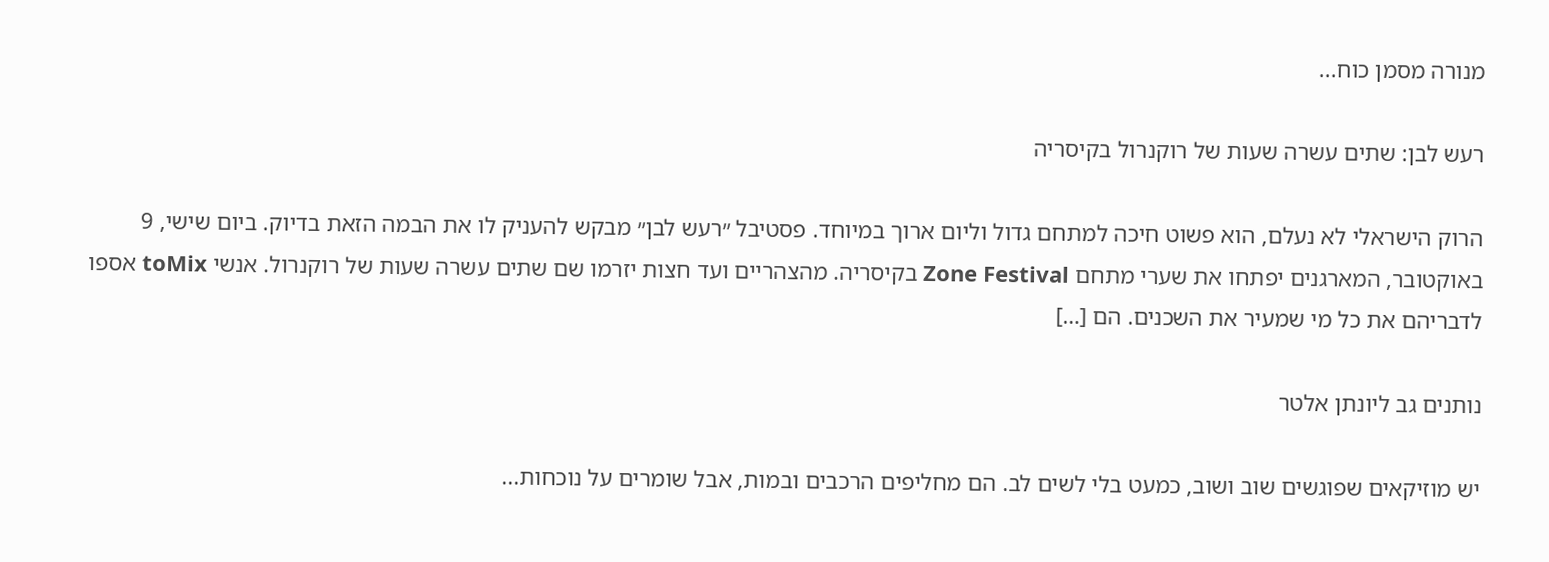מנורה מסמן כוח...

רעש לבן: שתים עשרה שעות של רוקנרול בקיסריה

הרוק הישראלי לא נעלם, הוא פשוט חיכה למתחם גדול וליום ארוך במיוחד. פסטיבל ״רעש לבן״ מבקש להעניק לו את הבמה הזאת בדיוק. ביום שישי, 9 באוקטובר, המארגנים יפתחו את שערי מתחם Zone Festival בקיסריה. מהצהריים ועד חצות יזרמו שם שתים עשרה שעות של רוקנרול. אנשי toMix אספו לדבריהם את כל מי שמעיר את השכנים. הם […]

נותנים גב ליונתן אלטר

יש מוזיקאים שפוגשים שוב ושוב, כמעט בלי לשים לב. הם מחליפים הרכבים ובמות, אבל שומרים על נוכחות...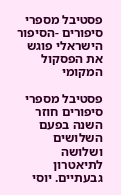פסטיבל מספרי סיפורים -הסיפור הישראלי פוגש את הפסקול המקומי

פסטיבל מספרי סיפורים חוזר השנה בפעם השלושים ושלושה לתיאטרון גבעתיים. יוסי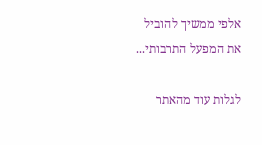אלפי ממשיך להוביל את המפעל התרבותי...

לגלות עוד מהאתר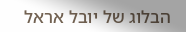הבלוג של יובל אראל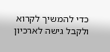כדי להמשיך לקרוא ולקבל גישה לארכיון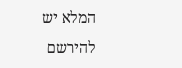המלא יש להירשם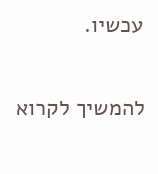עכשיו.

להמשיך לקרוא